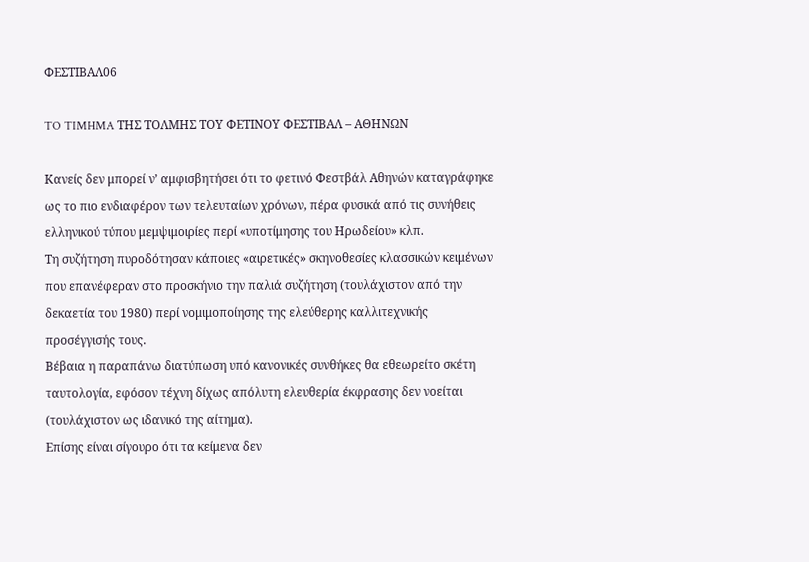ΦΕΣΤΙΒΑΛ06

TO TIMHMA ΤΗΣ ΤΟΛΜΗΣ ΤΟΥ ΦΕΤΙΝΟΥ ΦΕΣΤΙΒΑΛ – ΑΘΗΝΩΝ

Κανείς δεν μπορεί ν’ αμφισβητήσει ότι το φετινό Φεστβάλ Αθηνών καταγράφηκε
ως το πιο ενδιαφέρον των τελευταίων χρόνων, πέρα φυσικά από τις συνήθεις
ελληνικού τύπου μεμψιμοιρίες περί «υποτίμησης του Ηρωδείου» κλπ.
Τη συζήτηση πυροδότησαν κάποιες «αιρετικές» σκηνοθεσίες κλασσικών κειμένων
που επανέφεραν στο προσκήνιο την παλιά συζήτηση (τουλάχιστον από την
δεκαετία του 1980) περί νομιμοποίησης της ελεύθερης καλλιτεχνικής
προσέγγισής τους.
Βέβαια η παραπάνω διατύπωση υπό κανονικές συνθήκες θα εθεωρείτο σκέτη
ταυτολογία, εφόσον τέχνη δίχως απόλυτη ελευθερία έκφρασης δεν νοείται
(τουλάχιστον ως ιδανικό της αίτημα).
Επίσης είναι σίγουρο ότι τα κείμενα δεν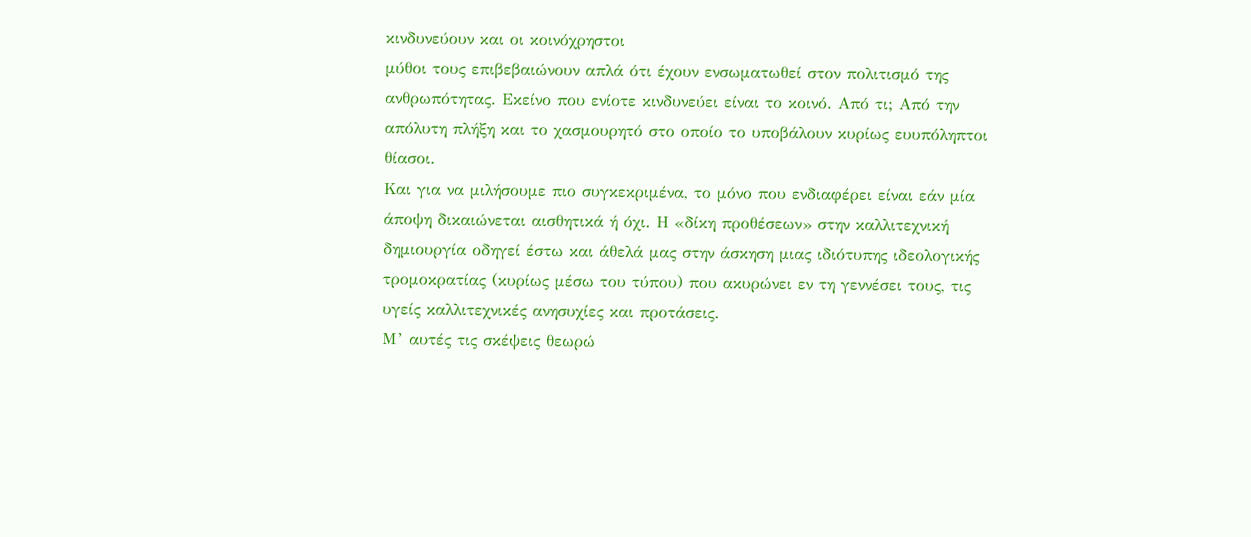κινδυνεύουν και οι κοινόχρηστοι
μύθοι τους επιβεβαιώνουν απλά ότι έχουν ενσωματωθεί στον πολιτισμό της
ανθρωπότητας. Εκείνο που ενίοτε κινδυνεύει είναι το κοινό. Από τι; Από την
απόλυτη πλήξη και το χασμουρητό στο οποίο το υποβάλουν κυρίως ευυπόληπτοι
θίασοι.
Και για να μιλήσουμε πιο συγκεκριμένα, το μόνο που ενδιαφέρει είναι εάν μία
άποψη δικαιώνεται αισθητικά ή όχι. Η «δίκη προθέσεων» στην καλλιτεχνική
δημιουργία οδηγεί έστω και άθελά μας στην άσκηση μιας ιδιότυπης ιδεολογικής
τρομοκρατίας (κυρίως μέσω του τύπου) που ακυρώνει εν τη γεννέσει τους, τις
υγείς καλλιτεχνικές ανησυχίες και προτάσεις.
Μ’ αυτές τις σκέψεις θεωρώ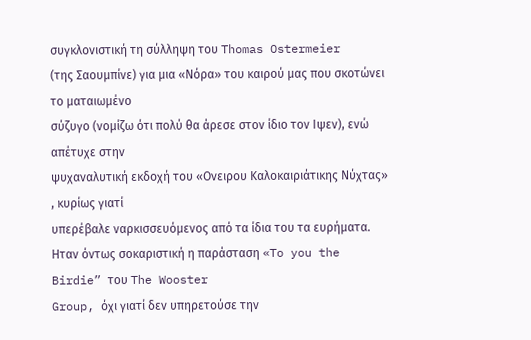συγκλονιστική τη σύλληψη του Thomas Ostermeier
(της Σαουμπίνε) για μια «Νόρα» του καιρού μας που σκοτώνει το ματαιωμένο
σύζυγο (νομίζω ότι πολύ θα άρεσε στον ίδιο τον Ιψεν), ενώ απέτυχε στην
ψυχαναλυτική εκδοχή του «Ονειρου Καλοκαιριάτικης Νύχτας» , κυρίως γιατί
υπερέβαλε ναρκισσευόμενος από τα ίδια του τα ευρήματα.
Ηταν όντως σοκαριστική η παράσταση «To you the Birdie” του The Wooster
Group, όχι γιατί δεν υπηρετούσε την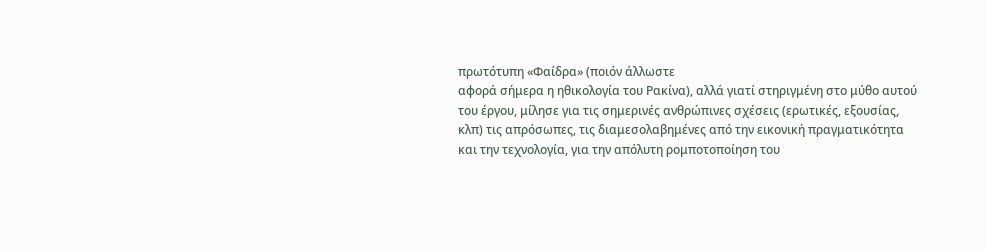πρωτότυπη «Φαίδρα» (ποιόν άλλωστε
αφορά σήμερα η ηθικολογία του Ρακίνα), αλλά γιατί στηριγμένη στο μύθο αυτού
του έργου, μίλησε για τις σημερινές ανθρώπινες σχέσεις (ερωτικές, εξουσίας,
κλπ) τις απρόσωπες, τις διαμεσολαβημένες από την εικονική πραγματικότητα
και την τεχνολογία, για την απόλυτη ρομποτοποίηση του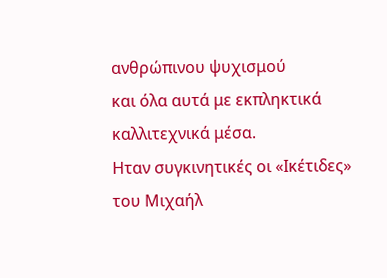ανθρώπινου ψυχισμού
και όλα αυτά με εκπληκτικά καλλιτεχνικά μέσα.
Ηταν συγκινητικές οι «Ικέτιδες» του Μιχαήλ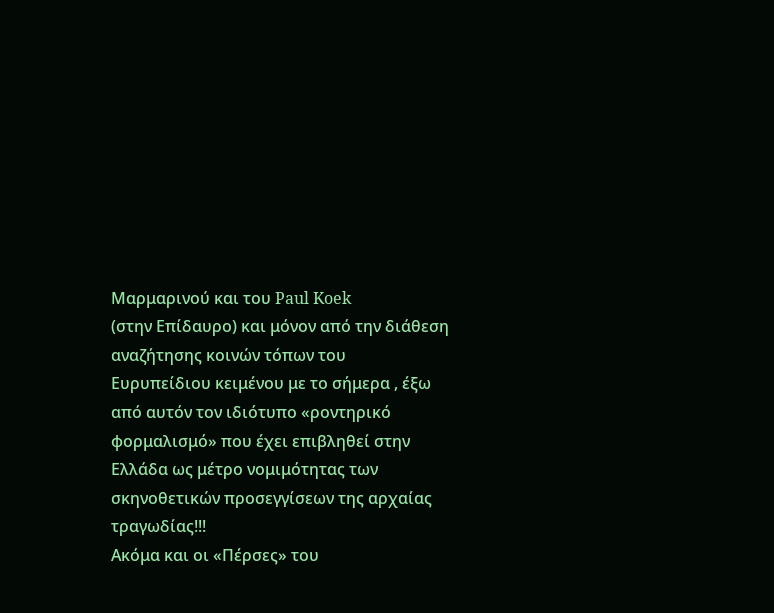Μαρμαρινού και του Paul Koek
(στην Επίδαυρο) και μόνον από την διάθεση αναζήτησης κοινών τόπων του
Ευρυπείδιου κειμένου με το σήμερα , έξω από αυτόν τον ιδιότυπο «ροντηρικό
φορμαλισμό» που έχει επιβληθεί στην Ελλάδα ως μέτρο νομιμότητας των
σκηνοθετικών προσεγγίσεων της αρχαίας τραγωδίας!!!
Ακόμα και οι «Πέρσες» του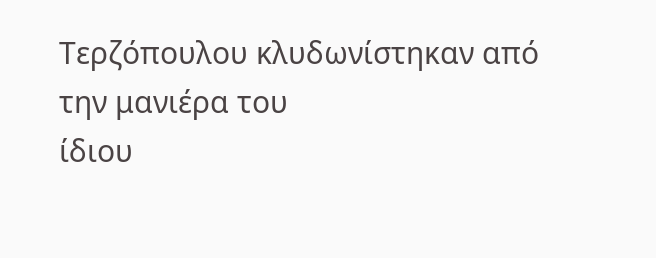Τερζόπουλου κλυδωνίστηκαν από την μανιέρα του
ίδιου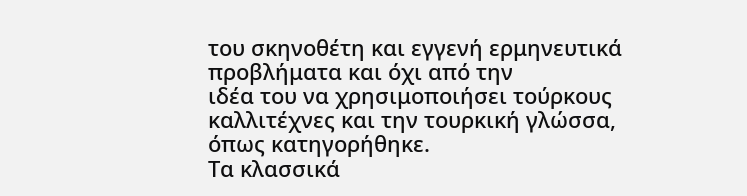του σκηνοθέτη και εγγενή ερμηνευτικά προβλήματα και όχι από την
ιδέα του να χρησιμοποιήσει τούρκους καλλιτέχνες και την τουρκική γλώσσα,
όπως κατηγορήθηκε.
Τα κλασσικά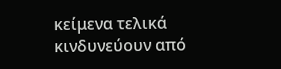κείμενα τελικά κινδυνεύουν από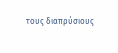τους διαπρύσιους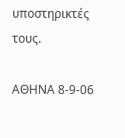υποστηρικτές
τους.

ΑΘΗΝΑ 8-9-06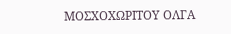ΜΟΣΧΟΧΩΡΙΤΟΥ ΟΛΓΑ